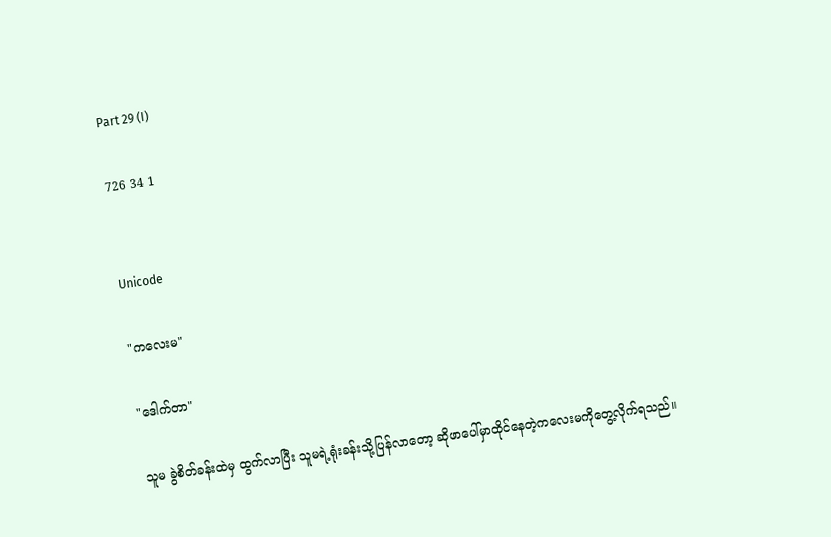Part 29 (I)

726 34 1


Unicode

"ကလေးမ"

"ဒေါက်တာ"

သူမ ခွဲစိတ်ခန်းထဲမှ ထွက်လာပြီး သူမရဲ့ရုံးခန်းသို့ပြန်လာတော့ ဆိုဖာပေါ်မှာထိုင်နေတဲ့ကလေးမကိုတွေ့လိုက်ရသည်။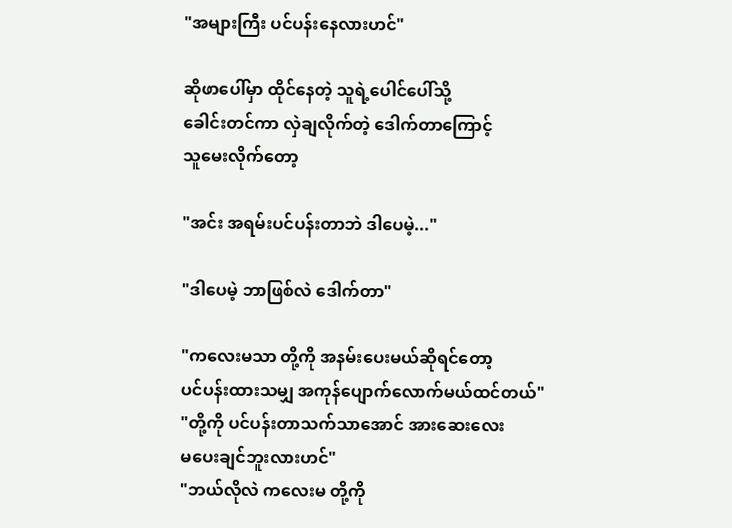"အများကြီး ပင်ပန်းနေလားဟင်"

ဆိုဖာပေါ်မှာ ထိုင်နေတဲ့ သူရဲ့ပေါင်ပေါ်သို့
ခေါင်းတင်ကာ လှဲချလိုက်တဲ့ ဒေါက်တာကြောင့်
သူမေးလိုက်တော့

"အင်း အရမ်းပင်ပန်းတာဘဲ ဒါပေမဲ့..."

"ဒါပေမဲ့ ဘာဖြစ်လဲ ဒေါက်တာ"

"ကလေးမသာ တို့ကို အနမ်းပေးမယ်ဆိုရင်တော့
ပင်ပန်းထားသမျှ အကုန်ပျောက်လောက်မယ်ထင်တယ်"
"တို့ကို ပင်ပန်းတာသက်သာအောင် အားဆေးလေး
မပေးချင်ဘူးလားဟင်"
"ဘယ်လိုလဲ ကလေးမ တို့ကို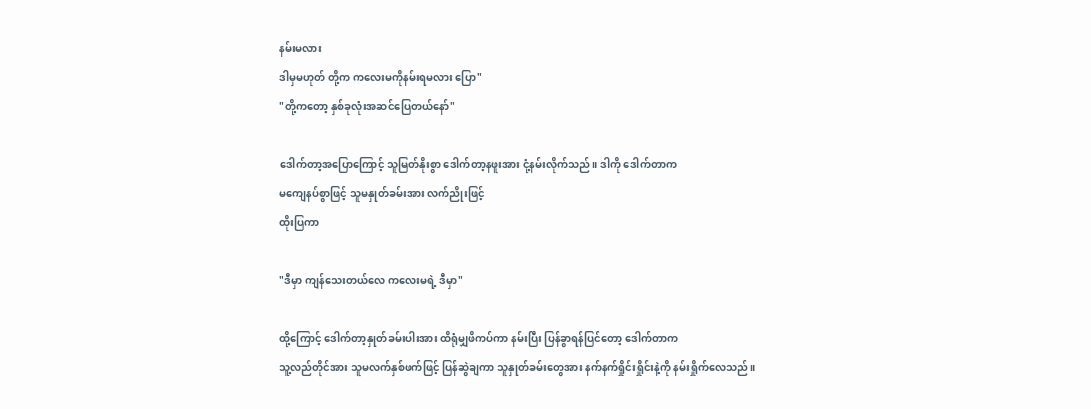နမ်းမလား
ဒါမှမဟုတ် တို့က ကလေးမကိုနမ်းရမလား ပြော"
"တို့ကတော့ နှစ်ခုလုံးအဆင်ပြေတယ်နော်"

ဒေါက်တာ့အပြောကြောင့် သူမြတ်နိုးစွာ ဒေါက်တာ့နဖူးအား ငုံ့နမ်းလိုက်သည်။ ဒါကို ဒေါက်တာက
မကျေနပ်စွာဖြင့် သူမနှုတ်ခမ်းအား လက်ညိုးဖြင့်
ထိုးပြကာ

"ဒီမှာ ကျန်သေးတယ်လေ ကလေးမရဲ့ ဒီမှာ"

ထို့ကြောင့် ဒေါက်တာ့နှုတ်ခမ်းပါးအား ထိရုံမျှဖိကပ်ကာ နမ်းပြီး ပြန်ခွာရန်ပြင်တော့ ဒေါက်တာက
သူ့လည်တိုင်အား သူမလက်နှစ်ဖက်ဖြင့် ပြန်ဆွဲချကာ သူနှုတ်ခမ်းတွေအား နက်နက်ရှိုင်းရှိုင်းနဲ့ကို နမ်းရှိုက်လေသည်။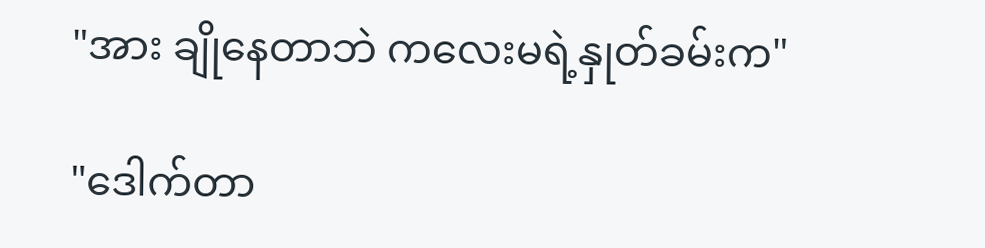"အား ချိုနေတာဘဲ ကလေးမရဲ့နှုတ်ခမ်းက"

"ဒေါက်တာ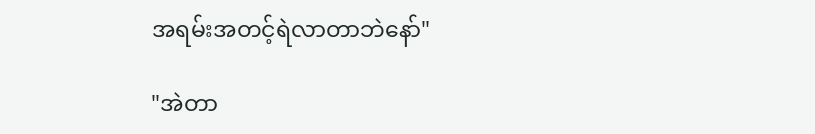အရမ်းအတင့်ရဲလာတာဘဲနော်"

"အဲတာ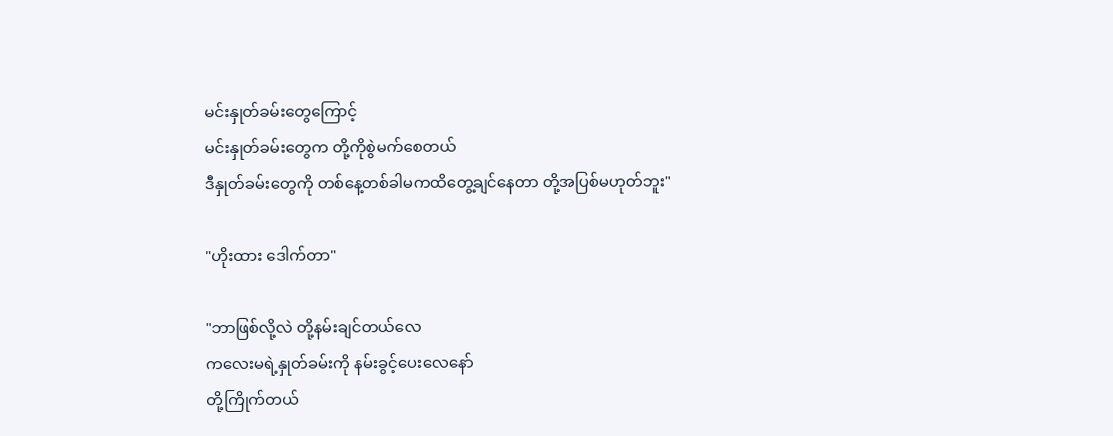မင်းနှုတ်ခမ်းတွေကြောင့်
မင်းနှုတ်ခမ်းတွေက တို့ကိုစွဲမက်စေတယ်
ဒီနှုတ်ခမ်းတွေကို တစ်နေ့တစ်ခါမကထိတွေ့ချင်နေတာ တို့အပြစ်မဟုတ်ဘူး"

"ဟိုးထား ဒေါက်တာ"

"ဘာဖြစ်လို့လဲ တို့နမ်းချင်တယ်လေ
ကလေးမရဲ့နှုတ်ခမ်းကို နမ်းခွင့်ပေးလေနော်
တို့ကြိုက်တယ်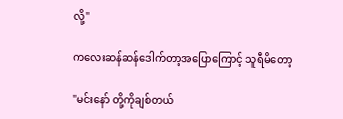လို့"

ကလေးဆန်ဆန်ဒေါက်တာ့အပြောကြောင့် သူရီမိတော့

"မင်းနော် တို့ကိုချစ်တယ်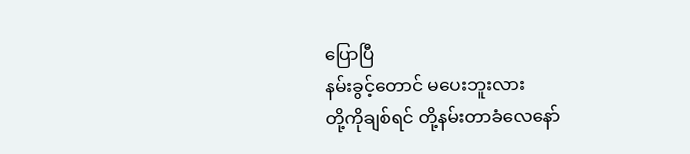ပြောပြီ
နမ်းခွင့်တောင် မပေးဘူးလား
တို့ကိုချစ်ရင် တို့နမ်းတာခံလေနော်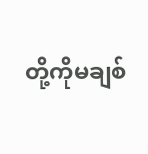တို့ကိုမချစ်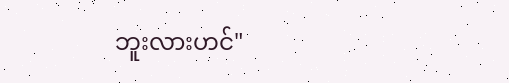ဘူးလားဟင်"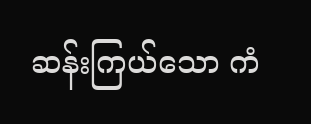ဆန်းကြယ်သော ကံ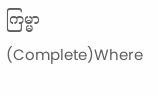ကြမ္မာ (Complete)Where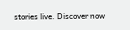stories live. Discover now